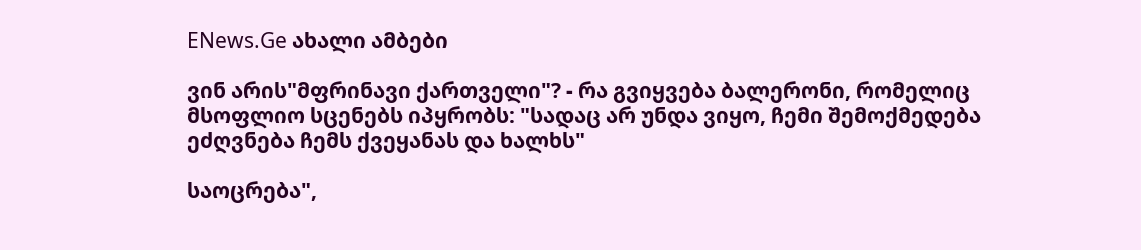ENews.Ge ახალი ამბები

ვინ არის"მფრინავი ქართველი"? - რა გვიყვება ბალერონი, რომელიც მსოფლიო სცენებს იპყრობს: "სადაც არ უნდა ვიყო, ჩემი შემოქმედება ეძღვნება ჩემს ქვეყანას და ხალხს"

საოცრება",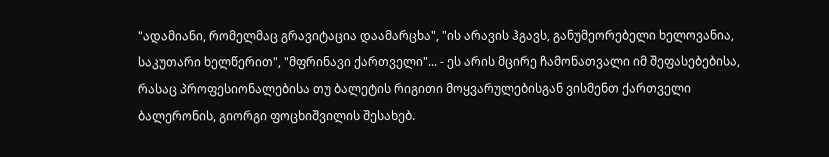"ადამიანი, რომელმაც გრავიტაცია დაამარცხა", "ის არავის ჰგავს, განუმეორებელი ხელოვანია, საკუთარი ხელწერით", "მფრინავი ქართველი"... - ეს არის მცირე ჩამონათვალი იმ შეფასებებისა, რასაც პროფესიონალებისა თუ ბალეტის რიგითი მოყვარულებისგან ვისმენთ ქართველი ბალერონის, გიორგი ფოცხიშვილის შესახებ.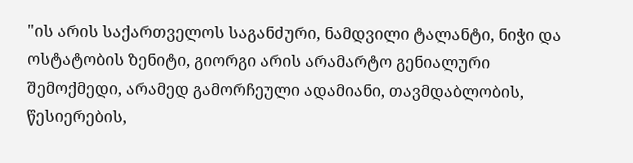"ის არის საქართველოს საგანძური, ნამდვილი ტალანტი, ნიჭი და ოსტატობის ზენიტი, გიორგი არის არამარტო გენიალური შემოქმედი, არამედ გამორჩეული ადამიანი, თავმდაბლობის, წესიერების,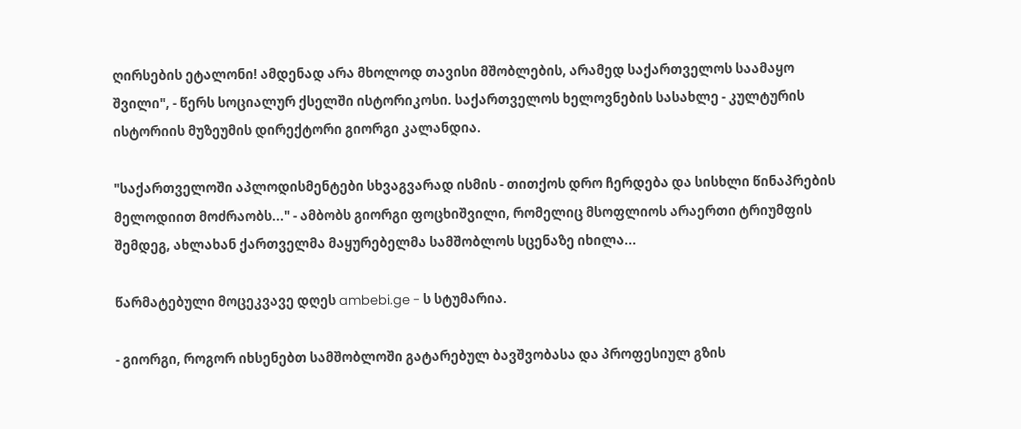ღირსების ეტალონი! ამდენად არა მხოლოდ თავისი მშობლების, არამედ საქართველოს საამაყო შვილი", - წერს სოციალურ ქსელში ისტორიკოსი. საქართველოს ხელოვნების სასახლე - კულტურის ისტორიის მუზეუმის დირექტორი გიორგი კალანდია.

"საქართველოში აპლოდისმენტები სხვაგვარად ისმის - თითქოს დრო ჩერდება და სისხლი წინაპრების მელოდიით მოძრაობს..." - ამბობს გიორგი ფოცხიშვილი, რომელიც მსოფლიოს არაერთი ტრიუმფის შემდეგ, ახლახან ქართველმა მაყურებელმა სამშობლოს სცენაზე იხილა...

წარმატებული მოცეკვავე დღეს ambebi.ge - ს სტუმარია.

- გიორგი, როგორ იხსენებთ სამშობლოში გატარებულ ბავშვობასა და პროფესიულ გზის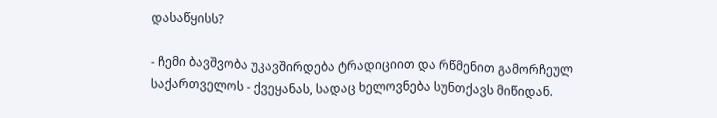დასაწყისს?

- ჩემი ბავშვობა უკავშირდება ტრადიციით და რწმენით გამორჩეულ საქართველოს - ქვეყანას, სადაც ხელოვნება სუნთქავს მიწიდან.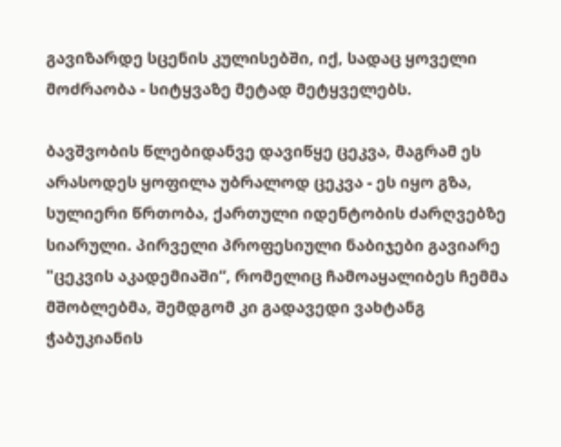გავიზარდე სცენის კულისებში, იქ, სადაც ყოველი მოძრაობა - სიტყვაზე მეტად მეტყველებს.

ბავშვობის წლებიდანვე დავიწყე ცეკვა, მაგრამ ეს არასოდეს ყოფილა უბრალოდ ცეკვა - ეს იყო გზა, სულიერი წრთობა, ქართული იდენტობის ძარღვებზე სიარული. პირველი პროფესიული ნაბიჯები გავიარე "ცეკვის აკადემიაში“, რომელიც ჩამოაყალიბეს ჩემმა მშობლებმა, შემდგომ კი გადავედი ვახტანგ ჭაბუკიანის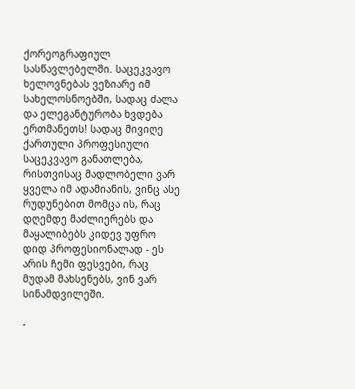ქორეოგრაფიულ სასწავლებელში. საცეკვავო ხელოვნებას ვეზიარე იმ სახელოსნოებში, სადაც ძალა და ელეგანტურობა ხვდება ერთმანეთს! სადაც მივიღე ქართული პროფესიული საცეკვავო განათლება, რისთვისაც მადლობელი ვარ ყველა იმ ადამიანის, ვინც ასე რუდუნებით მომცა ის, რაც დღემდე მაძლიერებს და მაყალიბებს კიდევ უფრო დიდ პროფესიონალად - ეს არის ჩემი ფესვები, რაც მუდამ მახსენებს, ვინ ვარ სინამდვილეში.

-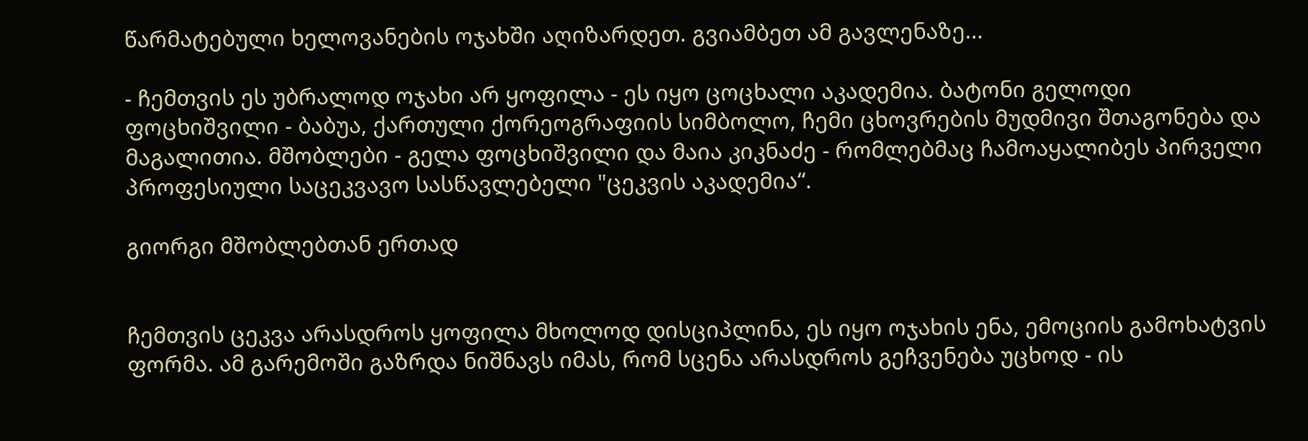წარმატებული ხელოვანების ოჯახში აღიზარდეთ. გვიამბეთ ამ გავლენაზე...

- ჩემთვის ეს უბრალოდ ოჯახი არ ყოფილა - ეს იყო ცოცხალი აკადემია. ბატონი გელოდი ფოცხიშვილი - ბაბუა, ქართული ქორეოგრაფიის სიმბოლო, ჩემი ცხოვრების მუდმივი შთაგონება და მაგალითია. მშობლები - გელა ფოცხიშვილი და მაია კიკნაძე - რომლებმაც ჩამოაყალიბეს პირველი პროფესიული საცეკვავო სასწავლებელი "ცეკვის აკადემია“.

გიორგი მშობლებთან ერთად


ჩემთვის ცეკვა არასდროს ყოფილა მხოლოდ დისციპლინა, ეს იყო ოჯახის ენა, ემოციის გამოხატვის ფორმა. ამ გარემოში გაზრდა ნიშნავს იმას, რომ სცენა არასდროს გეჩვენება უცხოდ - ის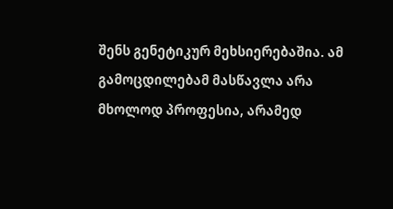შენს გენეტიკურ მეხსიერებაშია. ამ გამოცდილებამ მასწავლა არა მხოლოდ პროფესია, არამედ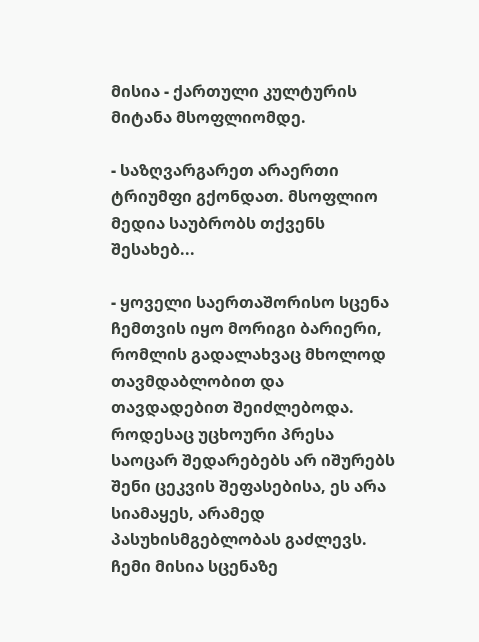მისია - ქართული კულტურის მიტანა მსოფლიომდე.

- საზღვარგარეთ არაერთი ტრიუმფი გქონდათ. მსოფლიო მედია საუბრობს თქვენს შესახებ...

- ყოველი საერთაშორისო სცენა ჩემთვის იყო მორიგი ბარიერი, რომლის გადალახვაც მხოლოდ თავმდაბლობით და თავდადებით შეიძლებოდა. როდესაც უცხოური პრესა საოცარ შედარებებს არ იშურებს შენი ცეკვის შეფასებისა, ეს არა სიამაყეს, არამედ პასუხისმგებლობას გაძლევს. ჩემი მისია სცენაზე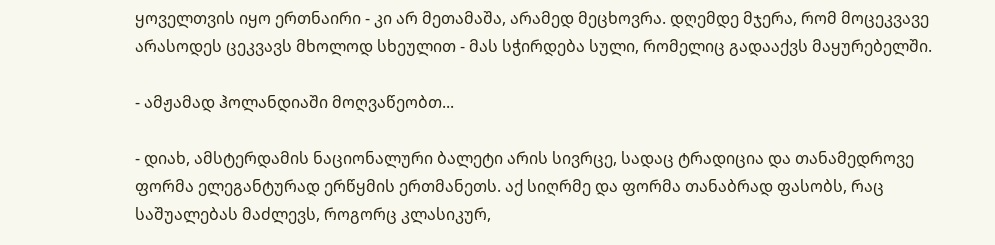ყოველთვის იყო ერთნაირი - კი არ მეთამაშა, არამედ მეცხოვრა. დღემდე მჯერა, რომ მოცეკვავე არასოდეს ცეკვავს მხოლოდ სხეულით - მას სჭირდება სული, რომელიც გადააქვს მაყურებელში.

- ამჟამად ჰოლანდიაში მოღვაწეობთ...

- დიახ, ამსტერდამის ნაციონალური ბალეტი არის სივრცე, სადაც ტრადიცია და თანამედროვე ფორმა ელეგანტურად ერწყმის ერთმანეთს. აქ სიღრმე და ფორმა თანაბრად ფასობს, რაც საშუალებას მაძლევს, როგორც კლასიკურ,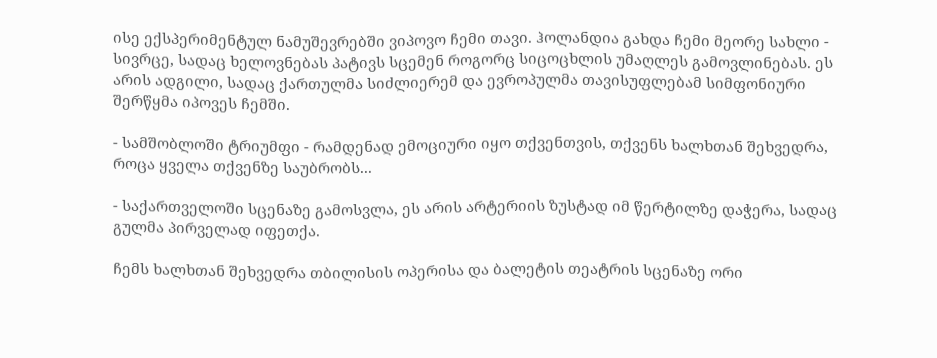ისე ექსპერიმენტულ ნამუშევრებში ვიპოვო ჩემი თავი. ჰოლანდია გახდა ჩემი მეორე სახლი - სივრცე, სადაც ხელოვნებას პატივს სცემენ როგორც სიცოცხლის უმაღლეს გამოვლინებას. ეს არის ადგილი, სადაც ქართულმა სიძლიერემ და ევროპულმა თავისუფლებამ სიმფონიური შერწყმა იპოვეს ჩემში.

- სამშობლოში ტრიუმფი - რამდენად ემოციური იყო თქვენთვის, თქვენს ხალხთან შეხვედრა, როცა ყველა თქვენზე საუბრობს...

- საქართველოში სცენაზე გამოსვლა, ეს არის არტერიის ზუსტად იმ წერტილზე დაჭერა, სადაც გულმა პირველად იფეთქა.

ჩემს ხალხთან შეხვედრა თბილისის ოპერისა და ბალეტის თეატრის სცენაზე ორი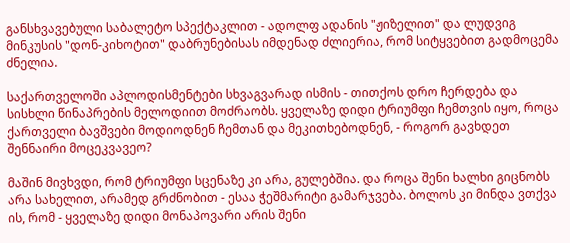განსხვავებული საბალეტო სპექტაკლით - ადოლფ ადანის "ჟიზელით" და ლუდვიგ მინკუსის "დონ-კიხოტით" დაბრუნებისას იმდენად ძლიერია, რომ სიტყვებით გადმოცემა ძნელია.

საქართველოში აპლოდისმენტები სხვაგვარად ისმის - თითქოს დრო ჩერდება და სისხლი წინაპრების მელოდიით მოძრაობს. ყველაზე დიდი ტრიუმფი ჩემთვის იყო, როცა ქართველი ბავშვები მოდიოდნენ ჩემთან და მეკითხებოდნენ, - როგორ გავხდეთ შენნაირი მოცეკვავეო?

მაშინ მივხვდი, რომ ტრიუმფი სცენაზე კი არა, გულებშია. და როცა შენი ხალხი გიცნობს არა სახელით, არამედ გრძნობით - ესაა ჭეშმარიტი გამარჯვება. ბოლოს კი მინდა ვთქვა ის, რომ - ყველაზე დიდი მონაპოვარი არის შენი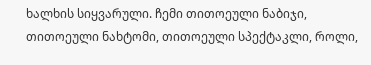ხალხის სიყვარული. ჩემი თითოეული ნაბიჯი, თითოეული ნახტომი, თითოეული სპექტაკლი, როლი,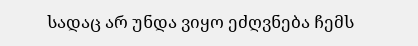სადაც არ უნდა ვიყო ეძღვნება ჩემს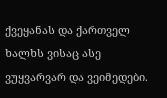ქვეყანას და ქართველ ხალხს ვისაც ასე ვუყვარვარ და ვეიმედები.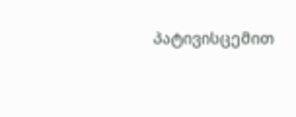პატივისცემით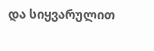და სიყვარულით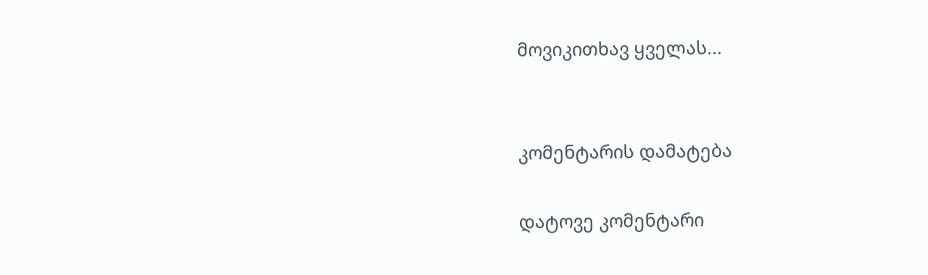მოვიკითხავ ყველას...


კომენტარის დამატება

დატოვე კომენტარი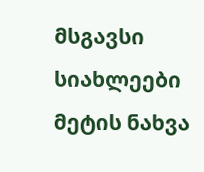მსგავსი სიახლეები
მეტის ნახვა